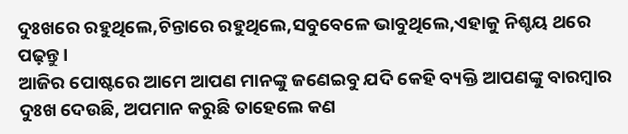ଦୁଃଖରେ ରହୁଥିଲେ,ଚିନ୍ତାରେ ରହୁଥିଲେ,ସବୁବେଳେ ଭାବୁଥିଲେ,ଏହାକୁ ନିଶ୍ଚୟ ଥରେ ପଢ଼ନ୍ତୁ।
ଆଜିର ପୋଷ୍ଟରେ ଆମେ ଆପଣ ମାନଙ୍କୁ ଜଣେଇବୁ ଯଦି କେହି ବ୍ୟକ୍ତି ଆପଣଙ୍କୁ ବାରମ୍ବାର ଦୁଃଖ ଦେଉଛି, ଅପମାନ କରୁଛି ତାହେଲେ କଣ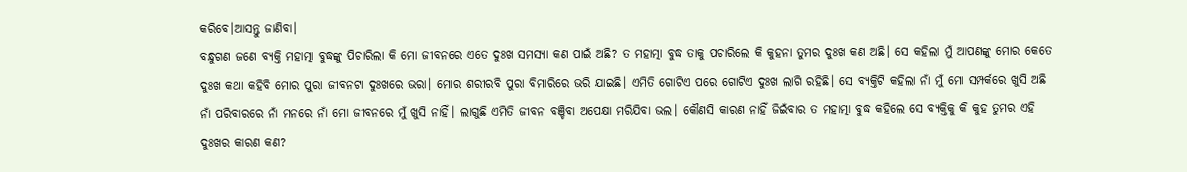କରିବେ।ଆସନ୍ତୁ ଜାଣିବା।
ବନ୍ଧୁଗଣ ଜଣେ ବ୍ୟକ୍ତି ମହାତ୍ମା ବୁଦ୍ଧଙ୍କୁ ପିଚାରିଲା କି ମୋ ଜୀବନରେ ଏତେ ଦୁଃଖ ସମସ୍ୟା କଣ ପାଇଁ ଅଛି? ତ ମହାତ୍ମା ବୁଦ୍ଧ ତାକୁ ପଚାରିଲେ କି କୁହନା ତୁମର ଦୁଃଖ କଣ ଅଛି। ସେ କହିଲା ମୁଁ ଆପଣଙ୍କୁ ମୋର କେତେ ଦୁଃଖ କଥା କହିବି ମୋର ପୁରା ଜୀବନଟା ଦୁଃଖରେ ଭରା। ମୋର ଶରୀରବି ପୁରା ବିମାରିରେ ଭରି ଯାଇଛି। ଏମିତି ଗୋଟିଏ ପରେ ଗୋଟିଏ ଦୁଃଖ ଲାଗି ରହିଛି। ସେ ବ୍ୟକ୍ତିଟି କହିଲା ନାଁ ମୁଁ ମୋ ସମ୍ପର୍କରେ ଖୁସି ଅଛି ନାଁ ପରିବାରରେ ନାଁ ମନରେ ନାଁ ମୋ ଜୀବନରେ ମୁଁ ଖୁସି ନାହିଁ। ଲାଗୁଛି ଏମିତି ଜୀବନ ବଞ୍ଚିବା ଅପେକ୍ଷା ମରିଯିବା ଭଲ। କୌଣସି କାରଣ ନାହିଁ ଜିଇଁବାର ତ ମହାତ୍ମା ବୁଦ୍ଧ କହିଲେ ସେ ବ୍ୟକ୍ତିକୁ କି କୁହ ତୁମର ଏହି ଦୁଃଖର କାରଣ କଣ?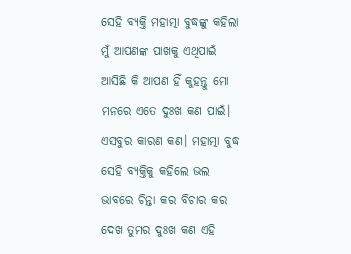ସେହି ବ୍ୟକ୍ତି ମହାତ୍ମା ବୁଦ୍ଧଙ୍କୁ କହିଲା ମୁଁ ଆପଣଙ୍କ ପାଖକୁ ଏଥିପାଇଁ ଆସିଛି କି ଆପଣ ହିଁ କୁହନ୍ତୁ ମୋ ମନରେ ଏତେ ଦୁଃଖ କଣ ପାଇଁ। ଏସବୁର କାରଣ କଣ। ମହାତ୍ମା ବୁଦ୍ଧ ସେହି ବ୍ୟକ୍ତିକୁ କହିଲେ ଭଲ ଭାବରେ ଚିନ୍ତା କର ବିଚାର କର ଦେଖ ତୁମର ଦୁଃଖ କଣ ଏହି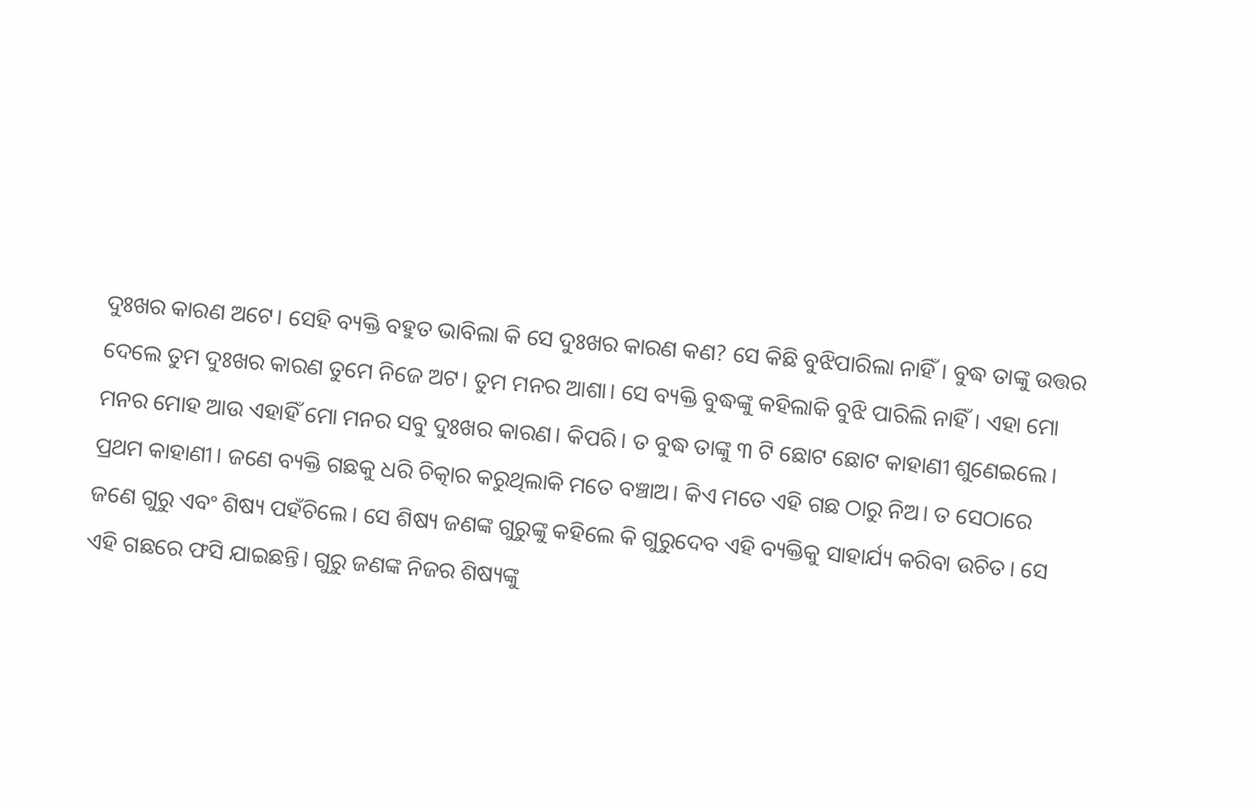ଦୁଃଖର କାରଣ ଅଟେ। ସେହି ବ୍ୟକ୍ତି ବହୁତ ଭାବିଲା କି ସେ ଦୁଃଖର କାରଣ କଣ? ସେ କିଛି ବୁଝିପାରିଲା ନାହିଁ। ବୁଦ୍ଧ ତାଙ୍କୁ ଉତ୍ତର ଦେଲେ ତୁମ ଦୁଃଖର କାରଣ ତୁମେ ନିଜେ ଅଟ। ତୁମ ମନର ଆଶା। ସେ ବ୍ୟକ୍ତି ବୁଦ୍ଧଙ୍କୁ କହିଲାକି ବୁଝି ପାରିଲି ନାହିଁ। ଏହା ମୋ ମନର ମୋହ ଆଉ ଏହାହିଁ ମୋ ମନର ସବୁ ଦୁଃଖର କାରଣ। କିପରି। ତ ବୁଦ୍ଧ ତାଙ୍କୁ ୩ ଟି ଛୋଟ ଛୋଟ କାହାଣୀ ଶୁଣେଇଲେ।
ପ୍ରଥମ କାହାଣୀ। ଜଣେ ବ୍ୟକ୍ତି ଗଛକୁ ଧରି ଚିତ୍କାର କରୁଥିଲାକି ମତେ ବଞ୍ଚାଅ। କିଏ ମତେ ଏହି ଗଛ ଠାରୁ ନିଅ। ତ ସେଠାରେ ଜଣେ ଗୁରୁ ଏବଂ ଶିଷ୍ୟ ପହଁଚିଲେ। ସେ ଶିଷ୍ୟ ଜଣଙ୍କ ଗୁରୁଙ୍କୁ କହିଲେ କି ଗୁରୁଦେବ ଏହି ବ୍ୟକ୍ତିକୁ ସାହାର୍ଯ୍ୟ କରିବା ଉଚିତ। ସେ ଏହି ଗଛରେ ଫସି ଯାଇଛନ୍ତି। ଗୁରୁ ଜଣଙ୍କ ନିଜର ଶିଷ୍ୟଙ୍କୁ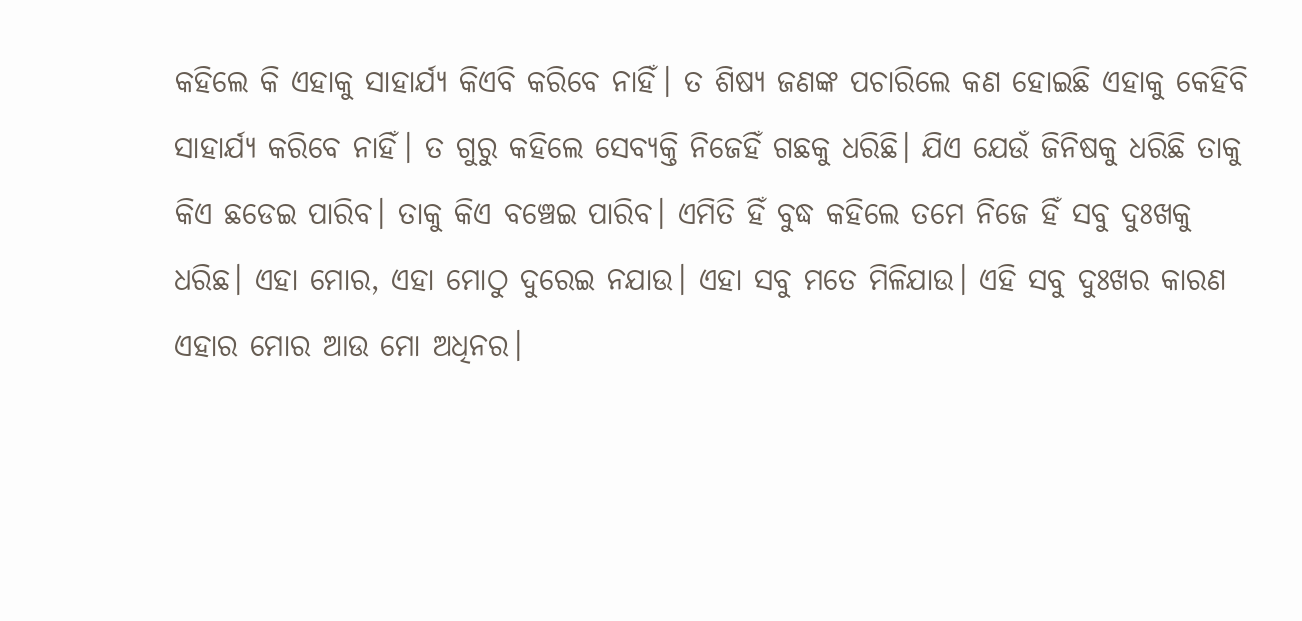କହିଲେ କି ଏହାକୁ ସାହାର୍ଯ୍ୟ କିଏବି କରିବେ ନାହିଁ। ତ ଶିଷ୍ୟ ଜଣଙ୍କ ପଚାରିଲେ କଣ ହୋଇଛି ଏହାକୁ କେହିବି ସାହାର୍ଯ୍ୟ କରିବେ ନାହିଁ। ତ ଗୁରୁ କହିଲେ ସେବ୍ୟକ୍ତି ନିଜେହିଁ ଗଛକୁ ଧରିଛି। ଯିଏ ଯେଉଁ ଜିନିଷକୁ ଧରିଛି ତାକୁ କିଏ ଛଡେଇ ପାରିବ। ତାକୁ କିଏ ବଞ୍ଚେଇ ପାରିବ। ଏମିତି ହିଁ ବୁଦ୍ଧ କହିଲେ ତମେ ନିଜେ ହିଁ ସବୁ ଦୁଃଖକୁ ଧରିଛ। ଏହା ମୋର, ଏହା ମୋଠୁ ଦୁରେଇ ନଯାଉ। ଏହା ସବୁ ମତେ ମିଳିଯାଉ। ଏହି ସବୁ ଦୁଃଖର କାରଣ ଏହାର ମୋର ଆଉ ମୋ ଅଧିନର।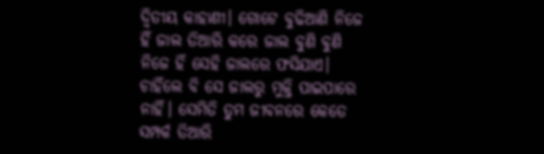ଦ୍ୱିତୀୟ କାହାଣୀ। ଗୋଟେ ବୁଢିଆଣି ନିଜେ ହିଁ ଜାଲ ତିଆରି କରେ ଜାଲ ବୁଣି ବୁଣି ନିଜେ ହିଁ ସେହି ଜାଲରେ ଫସିଯାଏ। ଚାହିଁଲେ ବି ସେ ଜାଲରୁ ମୁକ୍ତି ପାଇପାରେ ନାହିଁ। ସେମିତି ତୁମ ଜୀବନରେ କେତେ ସମ୍ପର୍କ ତିଆରି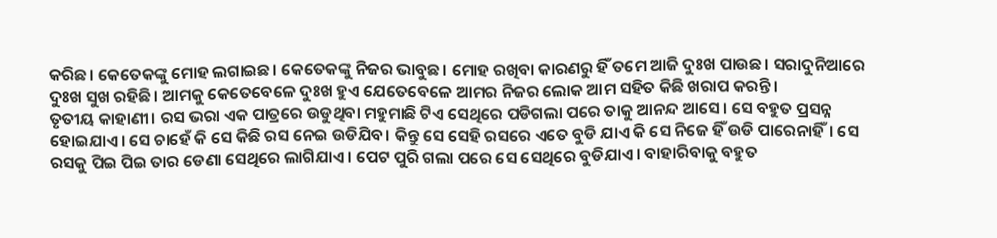କରିଛ। କେତେକଙ୍କୁ ମୋହ ଲଗାଇଛ। କେତେକଙ୍କୁ ନିଜର ଭାବୁଛ। ମୋହ ରଖିବା କାରଣରୁ ହିଁ ତମେ ଆଜି ଦୁଃଖ ପାଉଛ। ସରାଦୁନିଆରେ ଦୁଃଖ ସୁଖ ରହିଛି। ଆମକୁ କେତେବେଳେ ଦୁଃଖ ହୁଏ ଯେତେବେଳେ ଆମର ନିଜର ଲୋକ ଆମ ସହିତ କିଛି ଖରାପ କରନ୍ତି।
ତୃତୀୟ କାହାଣୀ। ରସ ଭରା ଏକ ପାତ୍ରରେ ଉଡୁଥିବା ମହୁମାଛି ଟିଏ ସେଥିରେ ପଡିଗଲା ପରେ ତାକୁ ଆନନ୍ଦ ଆସେ। ସେ ବହୁତ ପ୍ରସନ୍ନ ହୋଇଯାଏ। ସେ ଚାହେଁ କି ସେ କିଛି ରସ ନେଇ ଉଡିଯିବ। କିନ୍ତୁ ସେ ସେହି ରସରେ ଏତେ ବୁଡି ଯାଏ କି ସେ ନିଜେ ହିଁ ଉଡି ପାରେନାହିଁ। ସେ ରସକୁ ପିଇ ପିଇ ତାର ଡେଣା ସେଥିରେ ଲାଗିଯାଏ। ପେଟ ପୁରି ଗଲା ପରେ ସେ ସେଥିରେ ବୁଡିଯାଏ। ବାହାରିବାକୁ ବହୁତ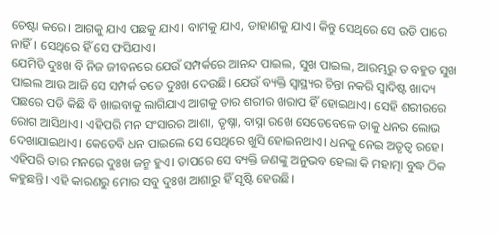ଚେଷ୍ଟା କରେ। ଆଗକୁ ଯାଏ ପଛକୁ ଯାଏ। ବାମକୁ ଯାଏ, ଡାହାଣକୁ ଯାଏ। କିନ୍ତୁ ସେଥିରେ ସେ ଉଡି ପାରେ ନାହିଁ। ସେଥିରେ ହିଁ ସେ ଫସିଯାଏ।
ଯେମିତି ଦୁଃଖ ବି ନିଜ ଜୀବନରେ ଯେଉଁ ସମ୍ପର୍କରେ ଆନନ୍ଦ ପାଇଲ, ସୁଖ ପାଇଲ, ଆରମ୍ଭରୁ ତ ବହୁତ ସୁଖ ପାଇଲ ଆଉ ଆଜି ସେ ସମ୍ପର୍କ ତତେ ଦୁଃଖ ଦେଉଛି। ଯେଉଁ ବ୍ୟକ୍ତି ସ୍ୱାସ୍ଥ୍ୟର ଚିନ୍ତା ନକରି ସ୍ୱାଦିଷ୍ଟ ଖାଦ୍ୟ ପଛରେ ପଡି କିଛି ବି ଖାଇବାକୁ ଲାଗିଯାଏ ଆଗକୁ ତାର ଶରୀର ଖରାପ ହିଁ ହୋଇଥାଏ। ସେହି ଶରୀରରେ ରୋଗ ଆସିଥାଏ। ଏହିପରି ମନ ସଂସାରର ଆଶା, ତୃଷ୍ନା, ବାସ୍ନା ରଖେ ସେତେବେଳେ ତାକୁ ଧନର ଲୋଭ ଦେଖାଯାଇଥାଏ। କେତେବି ଧନ ପାଇଲେ ସେ ସେଥିରେ ଖୁସି ହୋଇନଥାଏ। ଧନକୁ ନେଇ ଅତୃତ୍ୱ ରହେ। ଏହିପରି ତାର ମନରେ ଦୁଃଖ ଜନ୍ମ ହୁଏ। ତାପରେ ସେ ବ୍ୟକ୍ତି ଜଣଙ୍କୁ ଅନୁଭବ ହେଲା କି ମହାତ୍ମା ବୁଦ୍ଧ ଠିକ କହୁଛନ୍ତି। ଏହି କାରଣରୁ ମୋର ସବୁ ଦୁଃଖ ଆଶାରୁ ହିଁ ସୃଷ୍ଟି ହେଉଛି।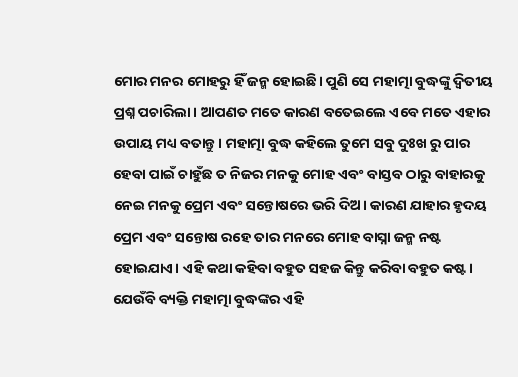ମୋର ମନର ମୋହରୁ ହିଁ ଜନ୍ମ ହୋଇଛି। ପୁଣି ସେ ମହାତ୍ମା ବୁଦ୍ଧଙ୍କୁ ଦ୍ୱିତୀୟ ପ୍ରଶ୍ନ ପଚାରିଲା। ଆପଣତ ମତେ କାରଣ ବତେଇଲେ ଏବେ ମତେ ଏହାର ଉପାୟ ମଧ୍ୟ ବତାନ୍ତୁ। ମହାତ୍ମା ବୁଦ୍ଧ କହିଲେ ତୁମେ ସବୁ ଦୁଃଖ ରୁ ପାର ହେବା ପାଇଁ ଚାହୁଁଛ ତ ନିଜର ମନକୁ ମୋହ ଏବଂ ବାସ୍ତବ ଠାରୁ ବାହାରକୁ ନେଇ ମନକୁ ପ୍ରେମ ଏବଂ ସନ୍ତୋଷରେ ଭରି ଦିଅ। କାରଣ ଯାହାର ହୃଦୟ ପ୍ରେମ ଏବଂ ସନ୍ତୋଷ ରହେ ତାର ମନରେ ମୋହ ବାସ୍ନା ଜନ୍ମ ନଷ୍ଟ ହୋଇଯାଏ। ଏହି କଥା କହିବା ବହୁତ ସହଜ କିନ୍ତୁ କରିବା ବହୁତ କଷ୍ଟ।
ଯେଉଁବି ବ୍ୟକ୍ତି ମହାତ୍ମା ବୁଦ୍ଧଙ୍କର ଏହି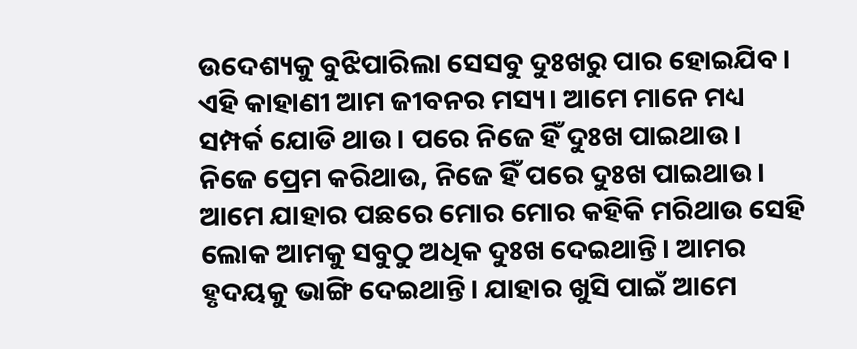ଉଦେଶ୍ୟକୁ ବୁଝିପାରିଲା ସେସବୁ ଦୁଃଖରୁ ପାର ହୋଇଯିବ। ଏହି କାହାଣୀ ଆମ ଜୀବନର ମସ୍ୟ। ଆମେ ମାନେ ମଧ୍ୟ ସମ୍ପର୍କ ଯୋଡି ଥାଉ। ପରେ ନିଜେ ହିଁ ଦୁଃଖ ପାଇଥାଉ। ନିଜେ ପ୍ରେମ କରିଥାଉ, ନିଜେ ହିଁ ପରେ ଦୁଃଖ ପାଇଥାଉ। ଆମେ ଯାହାର ପଛରେ ମୋର ମୋର କହିକି ମରିଥାଉ ସେହି ଲୋକ ଆମକୁ ସବୁଠୁ ଅଧିକ ଦୁଃଖ ଦେଇଥାନ୍ତି। ଆମର ହୃଦୟକୁ ଭାଙ୍ଗି ଦେଇଥାନ୍ତି। ଯାହାର ଖୁସି ପାଇଁ ଆମେ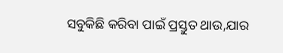ସବୁକିଛି କରିବା ପାଇଁ ପ୍ରସ୍ତୁତ ଥାଉ,ଯାର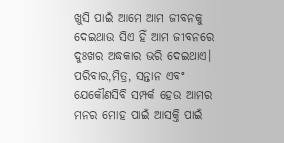ଖୁସି ପାଇଁ ଆମେ ଆମ ଜୀବନକୁ ଦେଇଥାଉ ସିଏ ହିଁ ଆମ ଜୀବନରେ ଦୁଃଖର ଅଦ୍ଧକାର ଭରି ଦେଇଥାଏ।
ପରିବାର,ମିତ୍ର, ସନ୍ତାନ ଏବଂ ଯେକୌଣସିବି ସମ୍ପର୍କ ହେଉ ଆମର ମନର ମୋହ ପାଇଁ ଆସକ୍ତି ପାଇଁ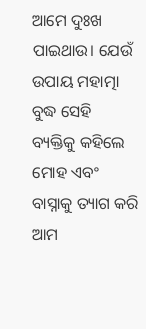ଆମେ ଦୁଃଖ ପାଇଥାଉ। ଯେଉଁ ଉପାୟ ମହାତ୍ମା ବୁଦ୍ଧ ସେହି ବ୍ୟକ୍ତିକୁ କହିଲେ ମୋହ ଏବଂ ବାସ୍ନାକୁ ତ୍ୟାଗ କରି ଆମ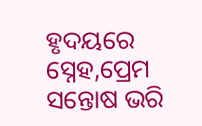ହୃଦୟରେ ସ୍ନେହ,ପ୍ରେମ ସନ୍ତୋଷ ଭରି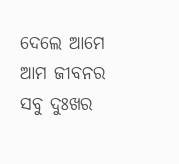ଦେଲେ ଆମେ ଆମ ଜୀବନର ସବୁ ଦୁଃଖର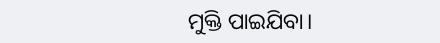ମୁକ୍ତି ପାଇଯିବା।